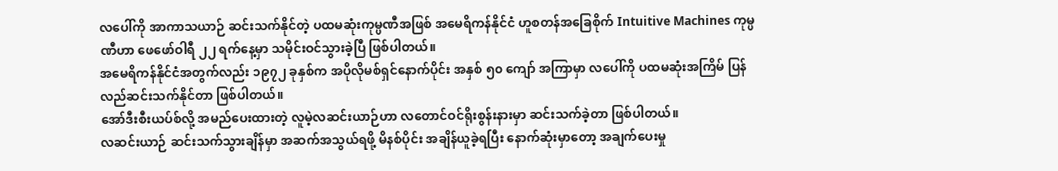လပေါ်ကို အာကာသယာဉ် ဆင်းသက်နိုင်တဲ့ ပထမဆုံးကုမ္ပဏီအဖြစ် အမေရိကန်နိုင်ငံ ဟူစတန်အခြေစိုက် Intuitive Machines ကုမ္ပဏီဟာ ဖေဖော်ဝါရီ ၂၂ ရက်နေ့မှာ သမိုင်းဝင်သွားခဲ့ပြီ ဖြစ်ပါတယ်။
အမေရိကန်နိုင်ငံအတွက်လည်း ၁၉၇၂ ခုနှစ်က အပိုလိုမစ်ရှင်နောက်ပိုင်း အနှစ် ၅၀ ကျော် အကြာမှာ လပေါ်ကို ပထမဆုံးအကြိမ် ပြန်လည်ဆင်းသက်နိုင်တာ ဖြစ်ပါတယ်။
အော်ဒီးစီးယပ်စ်လို့ အမည်ပေးထားတဲ့ လူမဲ့လဆင်းယာဉ်ဟာ လတောင်ဝင်ရိုးစွန်းနားမှာ ဆင်းသက်ခဲ့တာ ဖြစ်ပါတယ်။
လဆင်းယာဉ် ဆင်းသက်သွားချိန်မှာ အဆက်အသွယ်ရဖို့ မိနစ်ပိုင်း အချိန်ယူခဲ့ရပြီး နောက်ဆုံးမှာတော့ အချက်ပေးမှု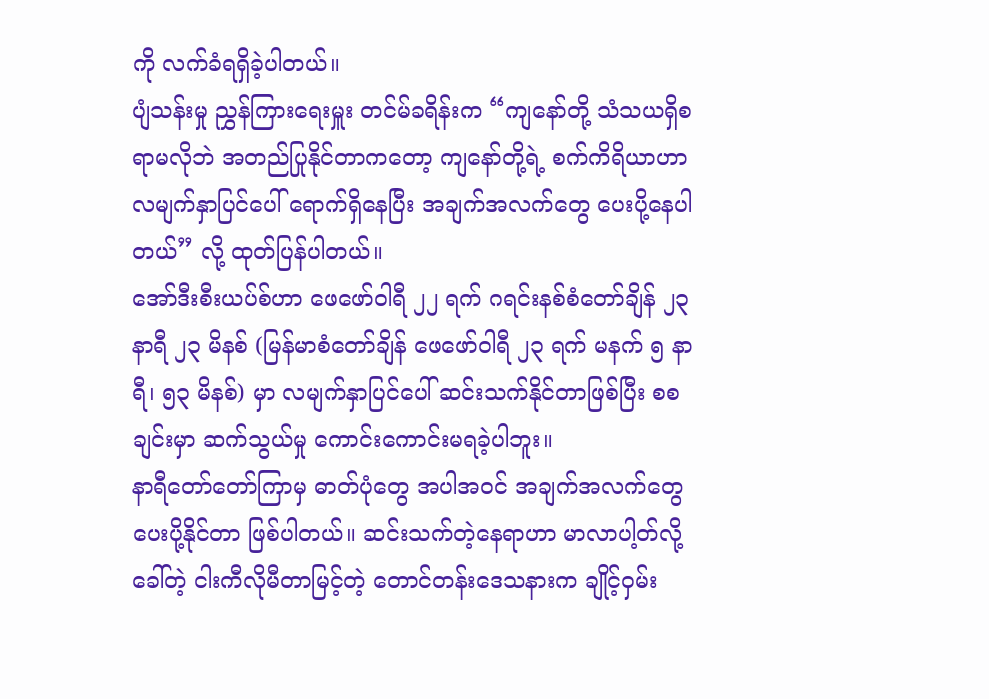ကို လက်ခံရရှိခဲ့ပါတယ်။
ပျံသန်းမှု ညွှန်ကြားရေးမှူး တင်မ်ခရိန်းက “ကျနော်တို့ သံသယရှိစရာမလိုဘဲ အတည်ပြုနိုင်တာကတော့ ကျနော်တို့ရဲ့ စက်ကိရိယာဟာ လမျက်နှာပြင်ပေါ် ရောက်ရှိနေပြီး အချက်အလက်တွေ ပေးပို့နေပါတယ်” လို့ ထုတ်ပြန်ပါတယ်။
အော်ဒီးစီးယပ်စ်ဟာ ဖေဖော်ဝါရီ ၂၂ ရက် ဂရင်းနစ်စံတော်ချိန် ၂၃ နာရီ ၂၃ မိနစ် (မြန်မာစံတော်ချိန် ဖေဖော်ဝါရီ ၂၃ ရက် မနက် ၅ နာရီ၊ ၅၃ မိနစ်) မှာ လမျက်နှာပြင်ပေါ် ဆင်းသက်နိုင်တာဖြစ်ပြီး စစချင်းမှာ ဆက်သွယ်မှု ကောင်းကောင်းမရခဲ့ပါဘူး။
နာရီတော်တော်ကြာမှ ဓာတ်ပုံတွေ အပါအဝင် အချက်အလက်တွေ ပေးပို့နိုင်တာ ဖြစ်ပါတယ်။ ဆင်းသက်တဲ့နေရာဟာ မာလာပါ့တ်လို့ခေါ်တဲ့ ငါးကီလိုမီတာမြင့်တဲ့ တောင်တန်းဒေသနားက ချိုင့်ဝှမ်း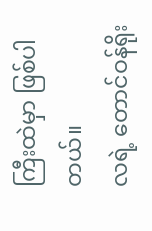ကြီးထဲမှာ ဖြစ်ပါတယ်။
လရဲ့ တောင်ဝန်ရိုး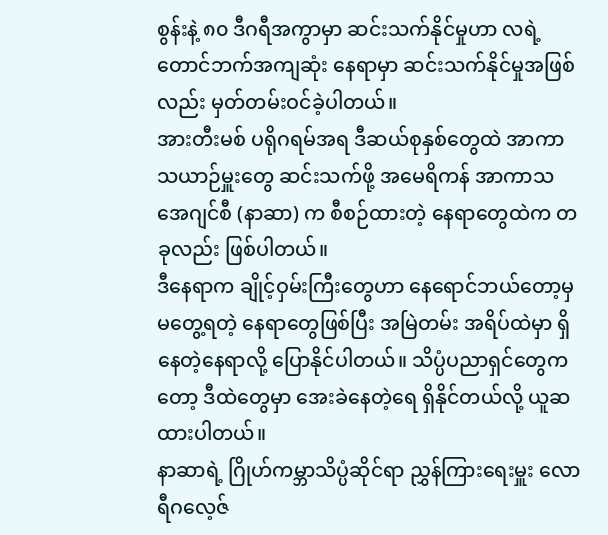စွန်းနဲ့ ၈၀ ဒီဂရီအကွာမှာ ဆင်းသက်နိုင်မှုဟာ လရဲ့ တောင်ဘက်အကျဆုံး နေရာမှာ ဆင်းသက်နိုင်မှုအဖြစ်လည်း မှတ်တမ်းဝင်ခဲ့ပါတယ်။
အားတီးမစ် ပရိုဂရမ်အရ ဒီဆယ်စုနှစ်တွေထဲ အာကာသယာဉ်မှူးတွေ ဆင်းသက်ဖို့ အမေရိကန် အာကာသအေဂျင်စီ (နာဆာ) က စီစဉ်ထားတဲ့ နေရာတွေထဲက တခုလည်း ဖြစ်ပါတယ်။
ဒီနေရာက ချိုင့်ဝှမ်းကြီးတွေဟာ နေရောင်ဘယ်တော့မှမတွေ့ရတဲ့ နေရာတွေဖြစ်ပြီး အမြဲတမ်း အရိပ်ထဲမှာ ရှိနေတဲ့နေရာလို့ ပြောနိုင်ပါတယ်။ သိပ္ပံပညာရှင်တွေကတော့ ဒီထဲတွေမှာ အေးခဲနေတဲ့ရေ ရှိနိုင်တယ်လို့ ယူဆထားပါတယ်။
နာဆာရဲ့ ဂြိုဟ်ကမ္ဘာသိပ္ပံဆိုင်ရာ ညွှန်ကြားရေးမှူး လောရီဂလေ့ဇ်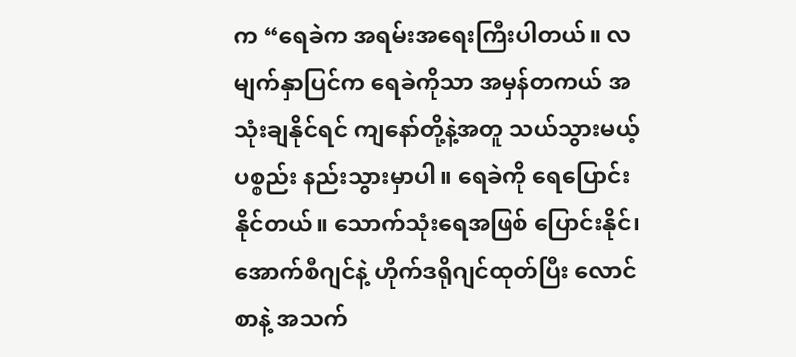က “ရေခဲက အရမ်းအရေးကြီးပါတယ်။ လမျက်နှာပြင်က ရေခဲကိုသာ အမှန်တကယ် အသုံးချနိုင်ရင် ကျနော်တို့နဲ့အတူ သယ်သွားမယ့်ပစ္စည်း နည်းသွားမှာပါ။ ရေခဲကို ရေပြောင်းနိုင်တယ်။ သောက်သုံးရေအဖြစ် ပြောင်းနိုင်၊ အောက်စီဂျင်နဲ့ ဟိုက်ဒရိုဂျင်ထုတ်ပြီး လောင်စာနဲ့ အသက်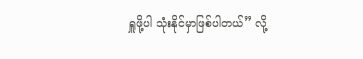ရှူဖို့ပါ သုံးနိုင်မှာဖြစ်ပါတယ်” လို့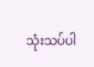သုံးသပ်ပါ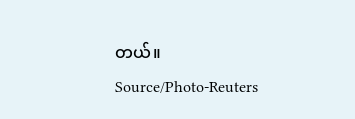တယ်။
Source/Photo-Reuters